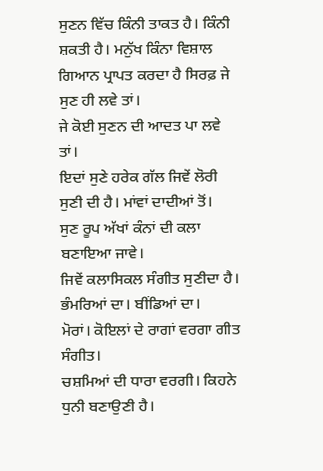ਸੁਣਨ ਵਿੱਚ ਕਿੰਨੀ ਤਾਕਤ ਹੈ। ਕਿੰਨੀ ਸ਼ਕਤੀ ਹੈ। ਮਨੁੱਖ ਕਿੰਨਾ ਵਿਸ਼ਾਲ ਗਿਆਨ ਪ੍ਰਾਪਤ ਕਰਦਾ ਹੈ ਸਿਰਫ਼ ਜੇ ਸੁਣ ਹੀ ਲਵੇ ਤਾਂ।
ਜੇ ਕੋਈ ਸੁਣਨ ਦੀ ਆਦਤ ਪਾ ਲਵੇ ਤਾਂ।
ਇਦਾਂ ਸੁਣੇ ਹਰੇਕ ਗੱਲ ਜਿਵੇਂ ਲੋਰੀ ਸੁਣੀ ਦੀ ਹੈ। ਮਾਂਵਾਂ ਦਾਦੀਆਂ ਤੋਂ।
ਸੁਣ ਰੂਪ ਅੱਖਾਂ ਕੰਨਾਂ ਦੀ ਕਲਾ ਬਣਾਇਆ ਜਾਵੇ।
ਜਿਵੇਂ ਕਲਾਸਿਕਲ ਸੰਗੀਤ ਸੁਣੀਦਾ ਹੈ। ਭੰਮਰਿਆਂ ਦਾ। ਬੀਂਡਿਆਂ ਦਾ।
ਮੋਰਾਂ। ਕੋਇਲਾਂ ਦੇ ਰਾਗਾਂ ਵਰਗਾ ਗੀਤ ਸੰਗੀਤ।
ਚਸ਼ਮਿਆਂ ਦੀ ਧਾਰਾ ਵਰਗੀ। ਕਿਹਨੇ ਧੁਨੀ ਬਣਾਉਣੀ ਹੈ।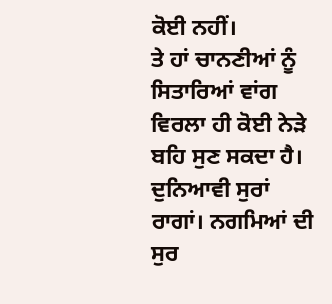ਕੋਈ ਨਹੀਂ।
ਤੇ ਹਾਂ ਚਾਨਣੀਆਂ ਨੂੰ ਸਿਤਾਰਿਆਂ ਵਾਂਗ ਵਿਰਲਾ ਹੀ ਕੋਈ ਨੇੜੇ ਬਹਿ ਸੁਣ ਸਕਦਾ ਹੈ।
ਦੁਨਿਆਵੀ ਸੁਰਾਂ ਰਾਗਾਂ। ਨਗਮਿਆਂ ਦੀ ਸੁਰ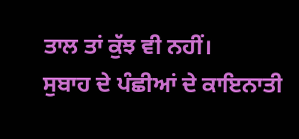ਤਾਲ ਤਾਂ ਕੁੱਝ ਵੀ ਨਹੀਂ।
ਸੁਬਾਹ ਦੇ ਪੰਛੀਆਂ ਦੇ ਕਾਇਨਾਤੀ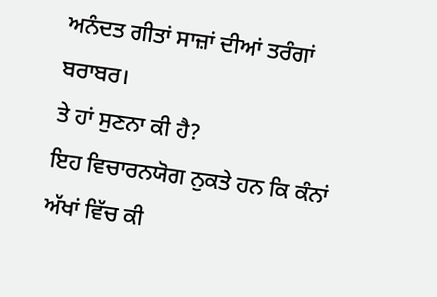ਅਨੰਦਤ ਗੀਤਾਂ ਸਾਜ਼ਾਂ ਦੀਆਂ ਤਰੰਗਾਂ ਬਰਾਬਰ।
ਤੇ ਹਾਂ ਸੁਣਨਾ ਕੀ ਹੈ?
ਇਹ ਵਿਚਾਰਨਯੋਗ ਨੁਕਤੇ ਹਨ ਕਿ ਕੰਨਾਂ ਅੱਖਾਂ ਵਿੱਚ ਕੀ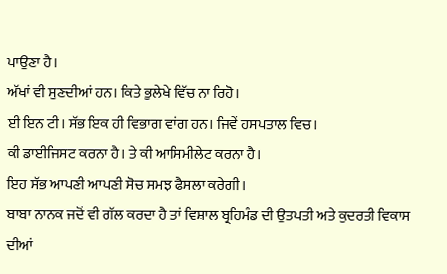ਪਾਉਣਾ ਹੈ।
ਅੱਖਾਂ ਵੀ ਸੁਣਦੀਆਂ ਹਨ। ਕਿਤੇ ਭੁਲੇਖੇ ਵਿੱਚ ਨਾ ਰਿਹੋ।
ਈ ਇਨ ਟੀ। ਸੱਭ ਇਕ ਹੀ ਵਿਭਾਗ ਵਾਂਗ ਹਨ। ਜਿਵੇਂ ਹਸਪਤਾਲ ਵਿਚ।
ਕੀ ਡਾਈਜਿਸਟ ਕਰਨਾ ਹੈ। ਤੇ ਕੀ ਆਸਿਮੀਲੇਟ ਕਰਨਾ ਹੈ।
ਇਹ ਸੱਭ ਆਪਣੀ ਆਪਣੀ ਸੋਚ ਸਮਝ ਫੈਸਲਾ ਕਰੇਗੀ।
ਬਾਬਾ ਨਾਨਕ ਜਦੋਂ ਵੀ ਗੱਲ ਕਰਦਾ ਹੈ ਤਾਂ ਵਿਸ਼ਾਲ ਬ੍ਰਹਿਮੰਡ ਦੀ ਉਤਪਤੀ ਅਤੇ ਕੁਦਰਤੀ ਵਿਕਾਸ ਦੀਆਂ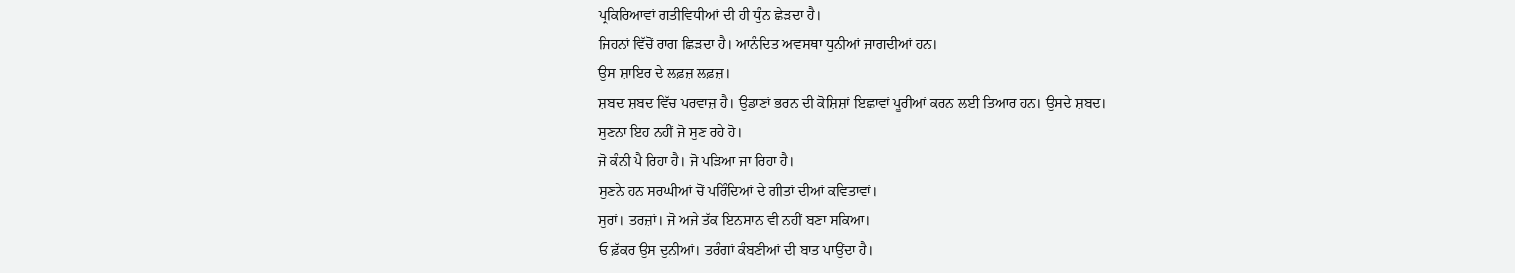ਪ੍ਰਕਿਰਿਆਵਾਂ ਗਤੀਵਿਧੀਆਂ ਦੀ ਹੀ ਧੁੰਨ ਛੇੜਦਾ ਹੈ।
ਜਿਹਨਾਂ ਵਿੱਚੋਂ ਰਾਗ ਛਿੜਦਾ ਹੈ। ਆਨੰਦਿਤ ਅਵਸਥਾ ਧੁਨੀਆਂ ਜਾਗਦੀਆਂ ਹਨ।
ਉਸ ਸ਼ਾਇਰ ਦੇ ਲਫ਼ਜ਼ ਲਫ਼ਜ਼।
ਸ਼ਬਦ ਸ਼ਬਦ ਵਿੱਚ ਪਰਵਾਜ਼ ਹੈ। ਉਡਾਣਾਂ ਭਰਨ ਦੀ ਕੋਸ਼ਿਸ਼ਾਂ ਇਛਾਵਾਂ ਪੂਰੀਆਂ ਕਰਨ ਲਈ ਤਿਆਰ ਹਨ। ਉਸਦੇ ਸ਼ਬਦ।
ਸੁਣਨਾ ਇਹ ਨਹੀਂ ਜੋ ਸੁਣ ਰਹੇ ਹੋ।
ਜੋ ਕੰਨੀ ਪੈ ਰਿਹਾ ਹੈ। ਜੋ ਪੜਿਆ ਜਾ ਰਿਹਾ ਹੈ।
ਸੁਣਨੇ ਹਨ ਸਰਘੀਆਂ ਚੋਂ ਪਰਿੰਦਿਆਂ ਦੇ ਗੀਤਾਂ ਦੀਆਂ ਕਵਿਤਾਵਾਂ।
ਸੁਰਾਂ। ਤਰਜ਼ਾਂ। ਜੋ ਅਜੇ ਤੱਕ ਇਨਸਾਨ ਵੀ ਨਹੀਂ ਬਣਾ ਸਕਿਆ।
ਓ ਫ਼ੱਕਰ ਉਸ ਦੁਨੀਆਂ। ਤਰੰਗਾਂ ਕੰਬਣੀਆਂ ਦੀ ਬਾਤ ਪਾਉਂਦਾ ਹੈ।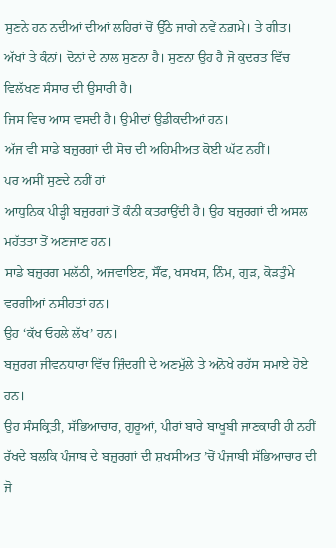ਸੁਣਨੇ ਹਨ ਨਦੀਆਂ ਦੀਆਂ ਲਹਿਰਾਂ ਚੋਂ ਉੱਠੇ ਜਾਗੇ ਨਵੇਂ ਨਗ਼ਮੇ। ਤੇ ਗੀਤ।
ਅੱਖਾਂ ਤੇ ਕੰਨਾਂ। ਦੋਨਾਂ ਦੇ ਨਾਲ ਸੁਣਨਾ ਹੈ। ਸੁਣਨਾ ਉਹ ਹੈ ਜੋ ਕੁਦਰਤ ਵਿੱਚ ਵਿਲੱਖਣ ਸੰਸਾਰ ਦੀ ਉਸਾਰੀ ਹੈ।
ਜਿਸ ਵਿਚ ਆਸ ਵਸਦੀ ਹੈ। ਉਮੀਦਾਂ ਉਡੀਕਦੀਆਂ ਹਨ।
ਅੱਜ ਵੀ ਸਾਡੇ ਬਜ਼ੁਰਗਾਂ ਦੀ ਸੋਚ ਦੀ ਅਹਿਮੀਅਤ ਕੋਈ ਘੱਟ ਨਹੀਂ।
ਪਰ ਅਸੀਂ ਸੁਣਦੇ ਨਹੀਂ ਹਾਂ
ਆਧੁਨਿਕ ਪੀੜ੍ਹੀ ਬਜ਼ੁਰਗਾਂ ਤੋਂ ਕੰਨੀ ਕਤਰਾਉਂਦੀ ਹੈ। ਉਹ ਬਜ਼ੁਰਗਾਂ ਦੀ ਅਸਲ ਮਹੱਤਤਾ ਤੋਂ ਅਣਜਾਣ ਹਨ।
ਸਾਡੇ ਬਜ਼ੁਰਗ ਮਲੱਠੀ, ਅਜਵਾਇਣ, ਸੌਂਫ, ਖਸਖਸ, ਨਿੰਮ, ਗੁੜ, ਕੋੜਤੁੰਮੇ ਵਰਗੀਆਂ ਨਸੀਹਤਾਂ ਹਨ।
ਉਹ ‘ਕੱਖ ਓਹਲੇ ਲੱਖ’ ਹਨ।
ਬਜ਼ੁਰਗ ਜੀਵਨਧਾਰਾ ਵਿੱਚ ਜ਼ਿੰਦਗੀ ਦੇ ਅਣਮੁੱਲੇ ਤੇ ਅਨੋਖੇ ਰਹੱਸ ਸਮਾਏ ਹੋਏ ਹਨ।
ਉਹ ਸੰਸਕ੍ਰਿਤੀ, ਸੱਭਿਆਚਾਰ, ਗੁਰੂਆਂ, ਪੀਰਾਂ ਬਾਰੇ ਬਾਖੂਬੀ ਜਾਣਕਾਰੀ ਹੀ ਨਹੀਂ ਰੱਖਦੇ ਬਲਕਿ ਪੰਜਾਬ ਦੇ ਬਜ਼ੁਰਗਾਂ ਦੀ ਸ਼ਖਸੀਅਤ ’ਚੋਂ ਪੰਜਾਬੀ ਸੱਭਿਆਚਾਰ ਦੀ ਜੋ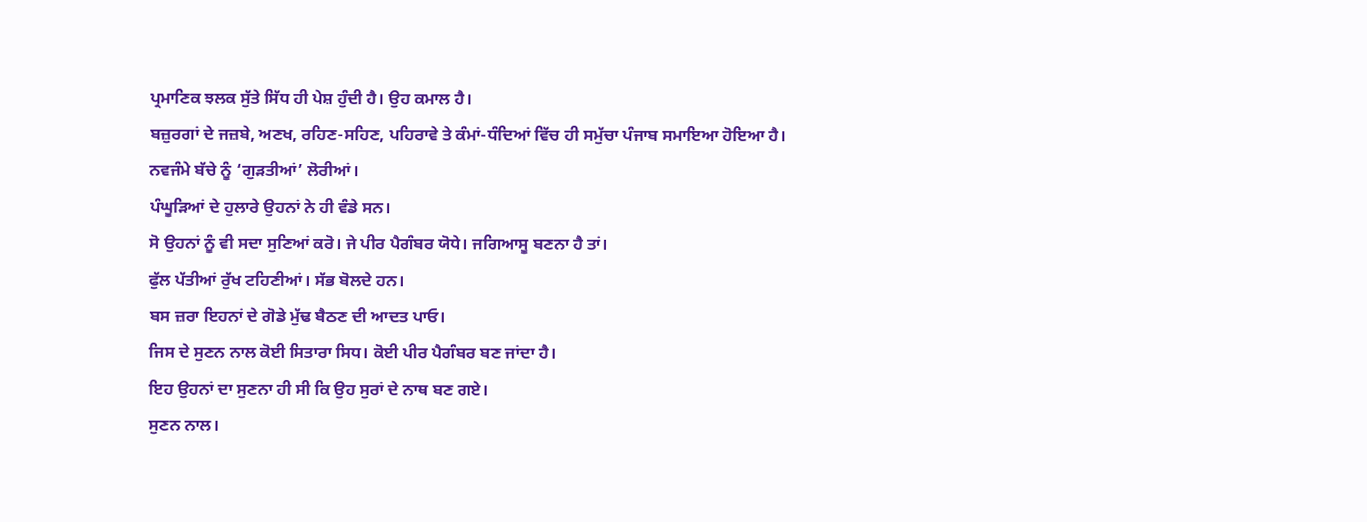ਪ੍ਰਮਾਣਿਕ ਝਲਕ ਸੁੱਤੇ ਸਿੱਧ ਹੀ ਪੇਸ਼ ਹੁੰਦੀ ਹੈ। ਉਹ ਕਮਾਲ ਹੈ।
ਬਜ਼ੁਰਗਾਂ ਦੇ ਜਜ਼ਬੇ, ਅਣਖ, ਰਹਿਣ-ਸਹਿਣ, ਪਹਿਰਾਵੇ ਤੇ ਕੰਮਾਂ-ਧੰਦਿਆਂ ਵਿੱਚ ਹੀ ਸਮੁੱਚਾ ਪੰਜਾਬ ਸਮਾਇਆ ਹੋਇਆ ਹੈ।
ਨਵਜੰਮੇ ਬੱਚੇ ਨੂੰ ‘ਗੁੜਤੀਆਂ’ ਲੋਰੀਆਂ।
ਪੰਘੂੜਿਆਂ ਦੇ ਹੁਲਾਰੇ ਉਹਨਾਂ ਨੇ ਹੀ ਵੰਡੇ ਸਨ।
ਸੋ ਉਹਨਾਂ ਨੂੰ ਵੀ ਸਦਾ ਸੁਣਿਆਂ ਕਰੋ। ਜੇ ਪੀਰ ਪੈਗੰਬਰ ਯੋਧੇ। ਜਗਿਆਸੂ ਬਣਨਾ ਹੈ ਤਾਂ।
ਫੁੱਲ ਪੱਤੀਆਂ ਰੁੱਖ ਟਹਿਣੀਆਂ। ਸੱਭ ਬੋਲਦੇ ਹਨ।
ਬਸ ਜ਼ਰਾ ਇਹਨਾਂ ਦੇ ਗੋਡੇ ਮੁੱਢ ਬੈਠਣ ਦੀ ਆਦਤ ਪਾਓ।
ਜਿਸ ਦੇ ਸੁਣਨ ਨਾਲ ਕੋਈ ਸਿਤਾਰਾ ਸਿਧ। ਕੋਈ ਪੀਰ ਪੈਗੰਬਰ ਬਣ ਜਾਂਦਾ ਹੈ।
ਇਹ ਉਹਨਾਂ ਦਾ ਸੁਣਨਾ ਹੀ ਸੀ ਕਿ ਉਹ ਸੁਰਾਂ ਦੇ ਨਾਥ ਬਣ ਗਏ।
ਸੁਣਨ ਨਾਲ।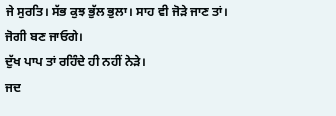ਜੇ ਸੁਰਤਿ। ਸੱਭ ਕੁਝ ਭੁੱਲ ਭੁਲਾ। ਸਾਹ ਵੀ ਜੋੜੇ ਜਾਣ ਤਾਂ।
ਜੋਗੀ ਬਣ ਜਾਓਗੇ।
ਦੁੱਖ ਪਾਪ ਤਾਂ ਰਹਿੰਦੇ ਹੀ ਨਹੀਂ ਨੇੜੇ।
ਜਦ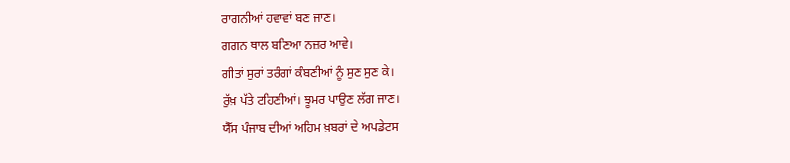ਰਾਗਨੀਆਂ ਹਵਾਵਾਂ ਬਣ ਜਾਣ।
ਗਗਨ ਥਾਲ ਬਣਿਆ ਨਜ਼ਰ ਆਵੇ।
ਗੀਤਾਂ ਸੁਰਾਂ ਤਰੰਗਾਂ ਕੰਬਣੀਆਂ ਨੂੰ ਸੁਣ ਸੁਣ ਕੇ।
ਰੁੱਖ਼ ਪੱਤੇ ਟਹਿਣੀਆਂ। ਝੂਮਰ ਪਾਉਣ ਲੱਗ ਜਾਣ।
ਯੈੱਸ ਪੰਜਾਬ ਦੀਆਂ ਅਹਿਮ ਖ਼ਬਰਾਂ ਦੇ ਅਪਡੇਟਸ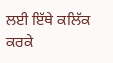ਲਈ ਇੱਥੇ ਕਲਿੱਕ ਕਰਕੇ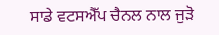ਸਾਡੇ ਵਟਸਐੱਪ ਚੈਨਲ ਨਾਲ ਜੁੜੋ